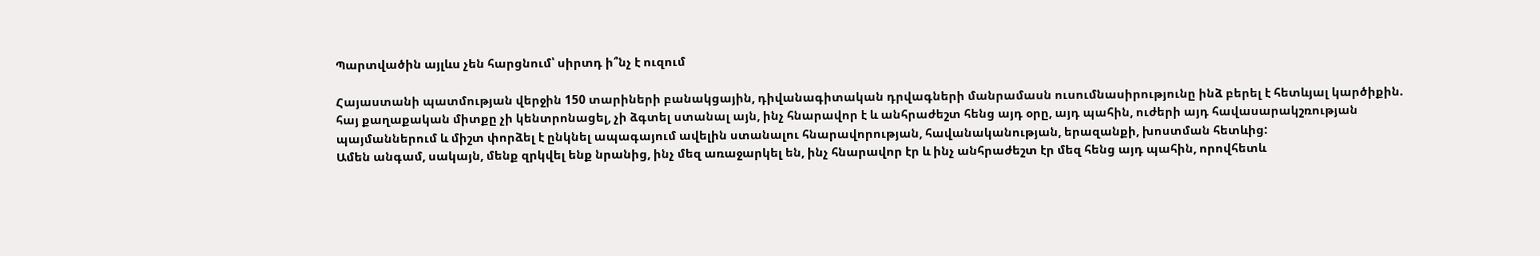Պարտվածին այլևս չեն հարցնում՝ սիրտդ ի՞նչ է ուզում

Հայաստանի պատմության վերջին 150 տարիների բանակցային, դիվանագիտական դրվագների մանրամասն ուսումնասիրությունը ինձ բերել է հետևյալ կարծիքին.
հայ քաղաքական միտքը չի կենտրոնացել, չի ձգտել ստանալ այն, ինչ հնարավոր է և անհրաժեշտ հենց այդ օրը, այդ պահին, ուժերի այդ հավասարակշռության պայմաններում և միշտ փորձել է ընկնել ապագայում ավելին ստանալու հնարավորության, հավանականության, երազանքի, խոստման հետևից:
Ամեն անգամ, սակայն, մենք զրկվել ենք նրանից, ինչ մեզ առաջարկել են, ինչ հնարավոր էր և ինչ անհրաժեշտ էր մեզ հենց այդ պահին, որովհետև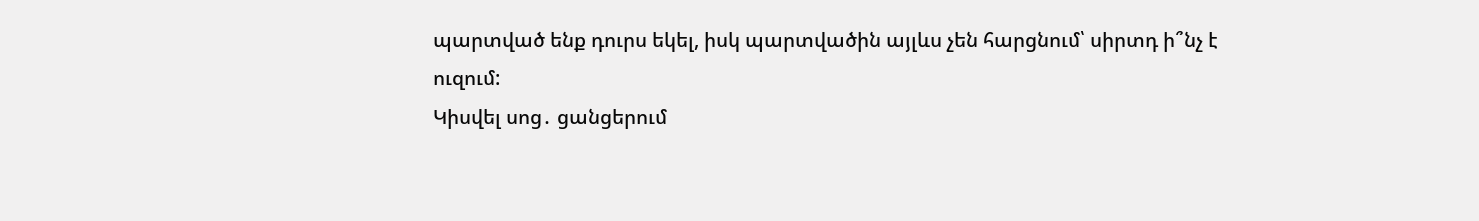պարտված ենք դուրս եկել, իսկ պարտվածին այլևս չեն հարցնում՝ սիրտդ ի՞նչ է ուզում:
Կիսվել սոց․ ցանցերում